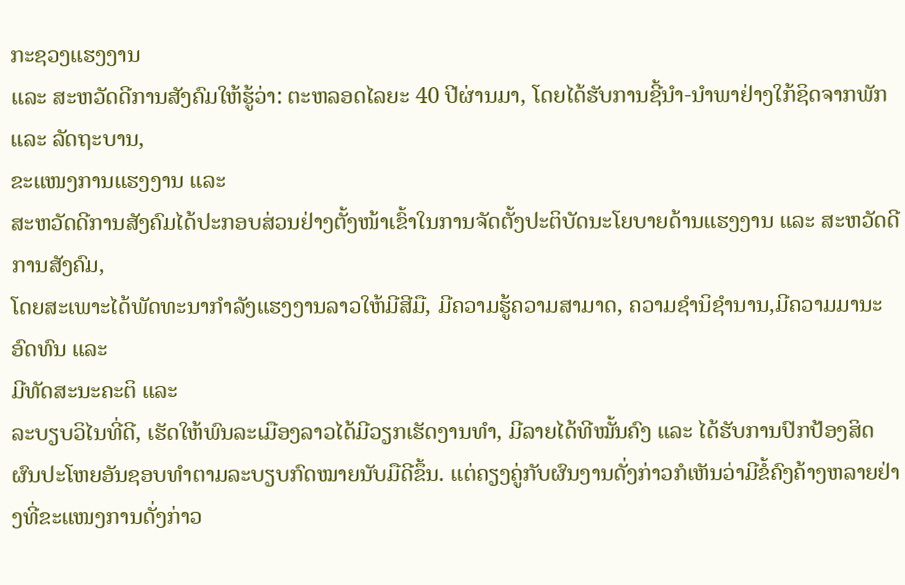ກະຊວງແຮງງານ
ແລະ ສະຫວັດດີການສັງຄົມໃຫ້ຮູ້ວ່າ: ຕະຫລອດໄລຍະ 40 ປີຜ່ານມາ, ໂດຍໄດ້ຮັບການຊີ້ນໍາ-ນໍາພາຢ່າງໃກ້ຊິດຈາກພັກ ແລະ ລັດຖະບານ,
ຂະແໜງການແຮງງານ ແລະ
ສະຫວັດດີການສັງຄົມໄດ້ປະກອບສ່ວນຢ່າງຕັ້ງໜ້າເຂົ້າໃນການຈັດຕັ້ງປະຕິບັດນະໂຍບາຍດ້ານແຮງງານ ແລະ ສະຫວັດດີການສັງຄົມ,
ໂດຍສະເພາະໄດ້ພັດທະນາກໍາລັງແຮງງານລາວໃຫ້ມີສີມື, ມີຄວາມຮູ້ຄວາມສາມາດ, ຄວາມຊໍານິຊໍານານ,ມີຄວາມມານະອົດທົນ ແລະ
ມີທັດສະນະຄະຕິ ແລະ
ລະບຽບວິໄນທີ່ດີ, ເຮັດໃຫ້ພົນລະເມືອງລາວໄດ້ມີວຽກເຮັດງານທໍາ, ມີລາຍໄດ້ທີໝັ້ນຄົງ ແລະ ໄດ້ຮັບການປົກປ້ອງສິດຜົນປະໂຫຍອັນຊອບທໍາຕາມລະບຽບກົດໝາຍນັບມືດີຂຶ້ນ. ແຕ່ຄຽງຄູ່ກັບຜົນງານດັ່ງກ່າວກໍເຫັນວ່າມີຂໍ້ຄົງຄ້າງຫລາຍຢ່າງທີ່ຂະແໜງການດັ່ງກ່າວ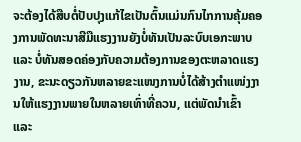ຈະຕ້ອງໄດ້ສືບຕໍ່ປັບປຸງແກ້ໄຂເປັນຕົ້ນແມ່ນກົນໄກການຄຸ້ມຄອງການພັດທະນາສີມືແຮງງານຍັງບໍ່ທັນເປັນລະບົບເອກະພາບ ແລະ ບໍ່ທັນສອດຄ່ອງກັບຄວາມຕ້ອງການຂອງຕະຫລາດແຮງງານ, ຂະນະດຽວກັນຫລາຍຂະແໜງການບໍ່ໄດ້ສ້າງຕຳແໜ່ງງານໃຫ້ແຮງງານພາຍໃນຫລາຍເທົ່າທີ່ຄວນ, ແຕ່ພັດນໍາເຂົ້າ ແລະ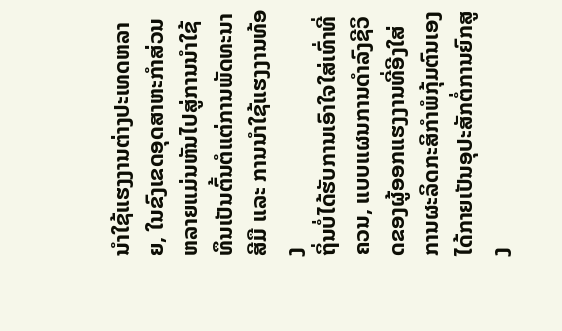ນໍາໃຊ້ແຮງງານຕ່າງປະເທດຫລາຍ, ໃນຂົງເຂດອຸດສາຫະກຳສ່ວນຫລາຍແມ່ນຫັນໄປສູ່ການນຳໃຊ້ທຶນເປັນຕົ້ນຕໍແຕ່ການພັດທະນາສີມື ແລະ ການນຳໃຊ້ແຮງງານທ້ອງ
ຖິ່ນບໍ່ໄດ້ຮັບການເອົາໃຈໃສ່ເທົ່າທີ່ຄວນ, ແບບແຜນການດຳລົງຊີວິດຂອງຜູ້ອອກແຮງງານທີ່ອີງໃສ່ການຜະລິດກະສິກຳພໍກຸ້ມຕົນເອງໄດ້ກາຍເປັນອຸປະສັກຕໍ່ການຍົກສູງ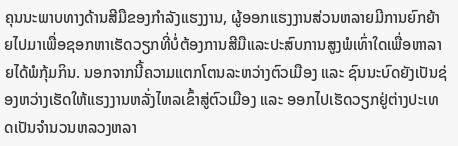ຄຸນນະພາບທາງດ້ານສີມືຂອງກຳລັງແຮງງານ, ຜູ້ອອກແຮງງານສ່ວນຫລາຍມີການຍົກຍ້າຍໄປມາເພື່ອຊອກຫາເຮັດວຽກທີ່ບໍ່ຕ້ອງການສີມືແລະປະສົບການສູງພໍເທົ່າໃດເພື່ອຫາລາຍໄດ້ພໍກຸ້ມກິນ. ນອກຈາກນີ້ຄວາມແຕກໂຕນລະຫວ່າງຕົວເມືອງ ແລະ ຊົນນະບົດຍັງເປັນຊ່ອງຫວ່າງເຮັດໃຫ້ແຮງງານຫລັ່ງໄຫລເຂົ້າສູ່ຕົວເມືອງ ແລະ ອອກໄປເຮັດວຽກຢູ່ຕ່າງປະເທດເປັນຈຳນວນຫລວງຫລາ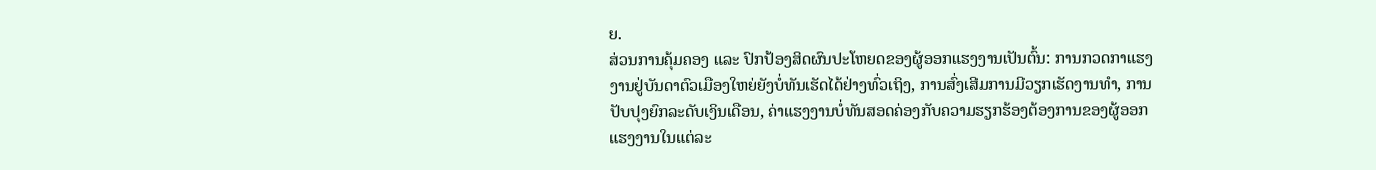ຍ.
ສ່ວນການຄຸ້ມຄອງ ແລະ ປົກປ້ອງສິດຜົນປະໂຫຍດຂອງຜູ້ອອກແຮງງານເປັນຕົ້ນ: ການກວດກາແຮງງານຢູ່ບັນດາຕົວເມືອງໃຫຍ່ຍັງບໍ່ທັນເຮັດໄດ້ຢ່າງທົ່ວເຖິງ, ການສົ່ງເສີມການມີວຽກເຮັດງານທຳ, ການປັບປຸງຍົກລະດັບເງິນເດືອນ, ຄ່າແຮງງານບໍ່ທັນສອດຄ່ອງກັບຄວາມຮຽກຮ້ອງຕ້ອງການຂອງຜູ້ອອກແຮງງານໃນແຕ່ລະ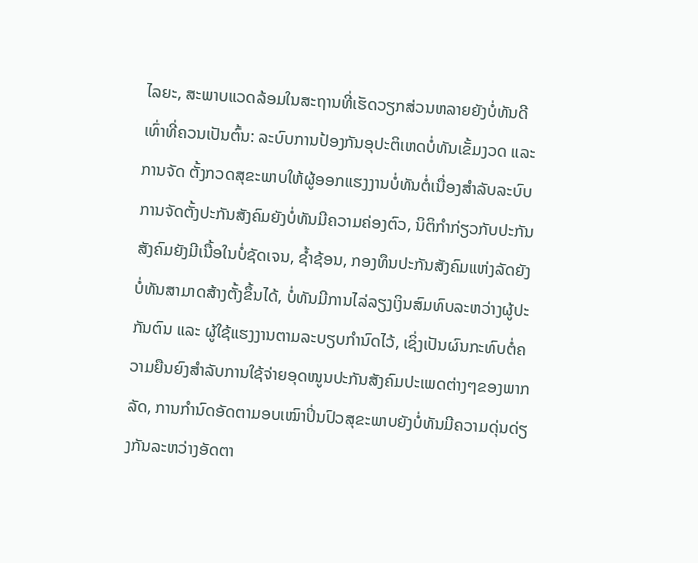ໄລຍະ, ສະພາບແວດລ້ອມໃນສະຖານທີ່ເຮັດວຽກສ່ວນຫລາຍຍັງບໍ່ທັນດີເທົ່າທີ່ຄວນເປັນຕົ້ນ: ລະບົບການປ້ອງກັນອຸປະຕິເຫດບໍ່ທັນເຂັ້ມງວດ ແລະການຈັດ ຕັ້ງກວດສຸຂະພາບໃຫ້ຜູ້ອອກແຮງງານບໍ່ທັນຕໍ່ເນື່ອງສໍາລັບລະບົບການຈັດຕັ້ງປະກັນສັງຄົມຍັງບໍ່ທັນມີຄວາມຄ່ອງຕົວ, ນິຕິກຳກ່ຽວກັບປະກັນສັງຄົມຍັງມີເນື້ອໃນບໍ່ຊັດເຈນ, ຊ້ຳຊ້ອນ, ກອງທຶນປະກັນສັງຄົມແຫ່ງລັດຍັງບໍ່ທັນສາມາດສ້າງຕັ້ງຂຶ້ນໄດ້, ບໍ່ທັນມີການໄລ່ລຽງເງິນສົມທົບລະຫວ່າງຜູ້ປະກັນຕົນ ແລະ ຜູ້ໃຊ້ແຮງງານຕາມລະບຽບກຳນົດໄວ້, ເຊິ່ງເປັນຜົນກະທົບຕໍ່ຄວາມຍືນຍົງສຳລັບການໃຊ້ຈ່າຍອຸດໜູນປະກັນສັງຄົມປະເພດຕ່າງໆຂອງພາກລັດ, ການກຳນົດອັດຕາມອບເໝົາປິ່ນປົວສຸຂະພາບຍັງບໍ່ທັນມີຄວາມດຸ່ນດ່ຽງກັນລະຫວ່າງອັດຕາ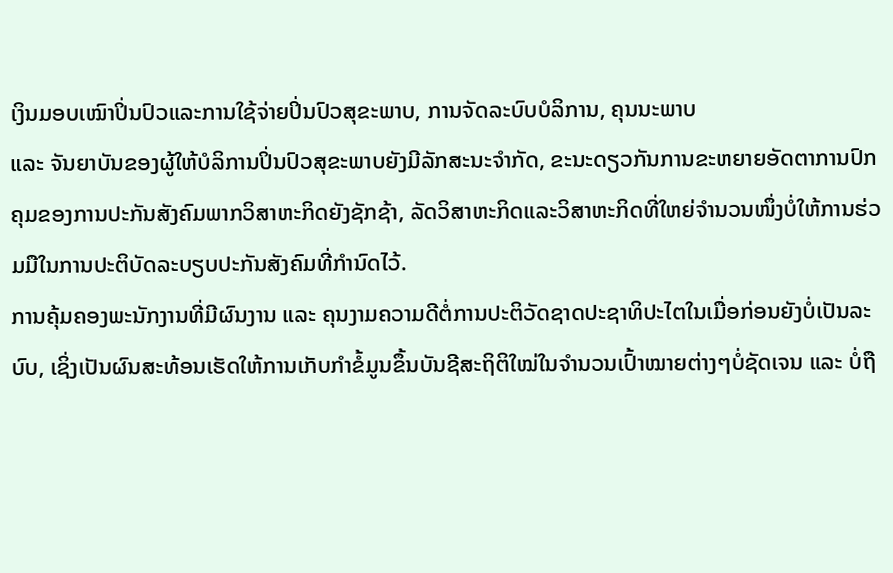ເງິນມອບເໝົາປິ່ນປົວແລະການໃຊ້ຈ່າຍປິ່ນປົວສຸຂະພາບ, ການຈັດລະບົບບໍລິການ, ຄຸນນະພາບ
ແລະ ຈັນຍາບັນຂອງຜູ້ໃຫ້ບໍລິການປິ່ນປົວສຸຂະພາບຍັງມີລັກສະນະຈຳກັດ, ຂະນະດຽວກັນການຂະຫຍາຍອັດຕາການປົກຄຸມຂອງການປະກັນສັງຄົມພາກວິສາຫະກິດຍັງຊັກຊ້າ, ລັດວິສາຫະກິດແລະວິສາຫະກິດທີ່ໃຫຍ່ຈຳນວນໜຶ່ງບໍ່ໃຫ້ການຮ່ວມມືໃນການປະຕິບັດລະບຽບປະກັນສັງຄົມທີ່ກຳນົດໄວ້.
ການຄຸ້ມຄອງພະນັກງານທີ່ມີຜົນງານ ແລະ ຄຸນງາມຄວາມດີຕໍ່ການປະຕິວັດຊາດປະຊາທິປະໄຕໃນເມື່ອກ່ອນຍັງບໍ່ເປັນລະບົບ, ເຊິ່ງເປັນຜົນສະທ້ອນເຮັດໃຫ້ການເກັບກຳຂໍ້ມູນຂຶ້ນບັນຊີສະຖິຕິໃໝ່ໃນຈຳນວນເປົ້າໝາຍຕ່າງໆບໍ່ຊັດເຈນ ແລະ ບໍ່ຖື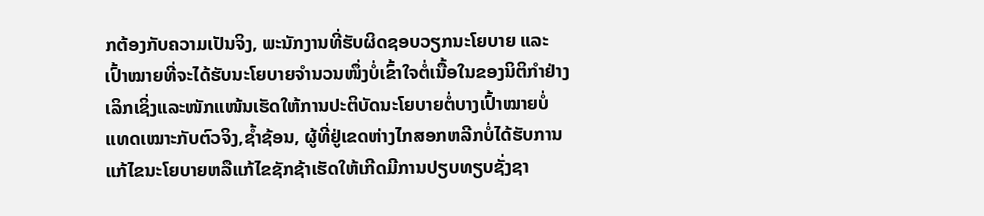ກຕ້ອງກັບຄວາມເປັນຈິງ, ພະນັກງານທີ່ຮັບຜິດຊອບວຽກນະໂຍບາຍ ແລະ
ເປົ້າໝາຍທີ່ຈະໄດ້ຮັບນະໂຍບາຍຈຳນວນໜຶ່ງບໍ່ເຂົ້າໃຈຕໍ່ເນື້ອໃນຂອງນິຕິກຳຢ່າງເລິກເຊິ່ງແລະໜັກແໜ້ນເຮັດໃຫ້ການປະຕິບັດນະໂຍບາຍຕໍ່ບາງເປົ້າໝາຍບໍ່ແທດເໝາະກັບຕົວຈິງ,ຊ້ຳຊ້ອນ, ຜູ້ທີ່ຢູ່ເຂດຫ່າງໄກສອກຫລີກບໍ່ໄດ້ຮັບການແກ້ໄຂນະໂຍບາຍຫລືແກ້ໄຂຊັກຊ້າເຮັດໃຫ້ເກີດມີການປຽບທຽບຊັ່ງຊາ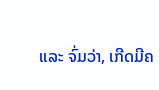ແລະ ຈົ່ມວ່າ, ເກີດມີຄ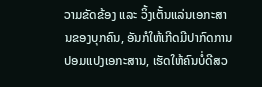ວາມຂັດຂ້ອງ ແລະ ວິ້ງເຕັ້ນແລ່ນເອກະສານຂອງບຸກຄົນ, ອັນກໍໃຫ້ເກີດມີປາກົດການປອມແປງເອກະສານ, ເຮັດໃຫ້ຄົນບໍ່ດີສວ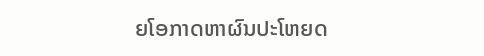ຍໂອກາດຫາຜົນປະໂຫຍດ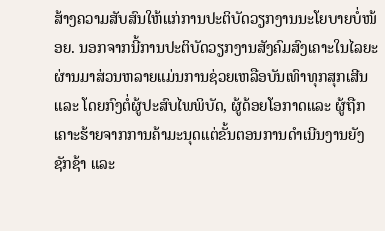ສ້າງຄວາມສັບສົນໃຫ້ແກ່ການປະຕິບັດວຽກງານນະໂຍບາຍບໍ່ໜ້ອຍ. ນອກຈາກນີ້ການປະຕິບັດວຽກງານສັງຄົມສົງເຄາະໃນໄລຍະຜ່ານມາສ່ວນຫລາຍແມ່ນການຊ່ວຍເຫລືອບັນເທົາທຸກສຸກເສີນ ແລະ ໂດຍກົງຕໍ່ຜູ້ປະສົບໄພພິບັດ, ຜູ້ດ້ອຍໂອກາດແລະ ຜູ້ຖືກເຄາະຮ້າຍຈາກການຄ້າມະນຸດແຕ່ຂັ້ນຕອນການດຳເນີນງານຍັງຊັກຊ້າ ແລະ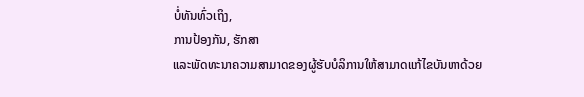ບໍ່ທັນທົ່ວເຖິງ,
ການປ້ອງກັນ, ຮັກສາ
ແລະພັດທະນາຄວາມສາມາດຂອງຜູ້ຮັບບໍລິການໃຫ້ສາມາດແກ້ໄຂບັນຫາດ້ວຍ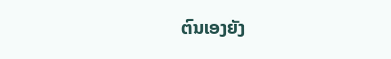ຕົນເອງຍັງ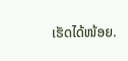ເຮັດໄດ້ໜ້ອຍ.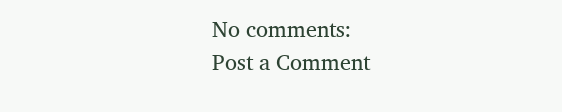No comments:
Post a Comment